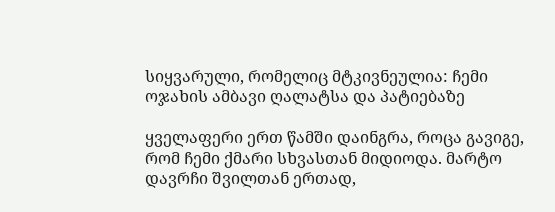სიყვარული, რომელიც მტკივნეულია: ჩემი ოჯახის ამბავი ღალატსა და პატიებაზე

ყველაფერი ერთ წამში დაინგრა, როცა გავიგე, რომ ჩემი ქმარი სხვასთან მიდიოდა. მარტო დავრჩი შვილთან ერთად,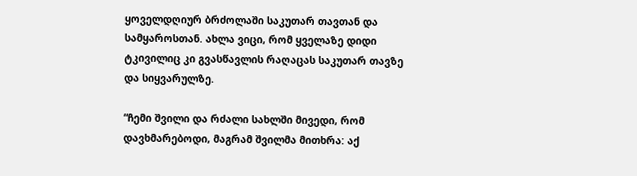ყოველდღიურ ბრძოლაში საკუთარ თავთან და სამყაროსთან. ახლა ვიცი, რომ ყველაზე დიდი ტკივილიც კი გვასწავლის რაღაცას საკუთარ თავზე და სიყვარულზე.

“ჩემი შვილი და რძალი სახლში მივედი, რომ დავხმარებოდი, მაგრამ შვილმა მითხრა: აქ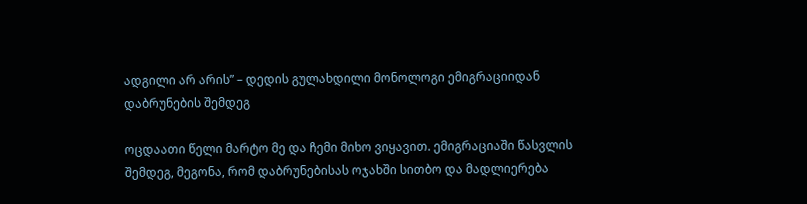ადგილი არ არის” – დედის გულახდილი მონოლოგი ემიგრაციიდან დაბრუნების შემდეგ

ოცდაათი წელი მარტო მე და ჩემი მიხო ვიყავით. ემიგრაციაში წასვლის შემდეგ, მეგონა, რომ დაბრუნებისას ოჯახში სითბო და მადლიერება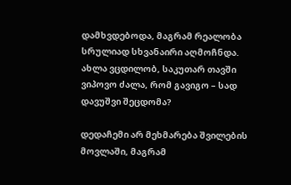დამხვდებოდა, მაგრამ რეალობა სრულიად სხვანაირი აღმოჩნდა. ახლა ვცდილობ, საკუთარ თავში ვიპოვო ძალა, რომ გავიგო – სად დავუშვი შეცდომა?

დედაჩემი არ მეხმარება შვილების მოვლაში, მაგრამ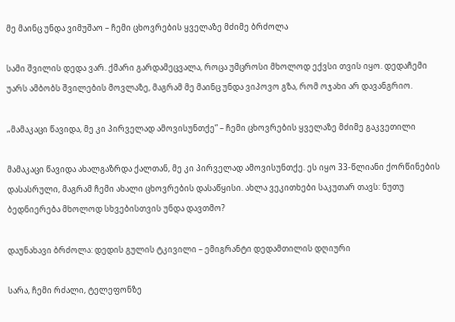მე მაინც უნდა ვიმუშაო – ჩემი ცხოვრების ყველაზე მძიმე ბრძოლა

სამი შვილის დედა ვარ. ქმარი გარდამეცვალა, როცა უმცროსი მხოლოდ ექვსი თვის იყო. დედაჩემი უარს ამბობს შვილების მოვლაზე, მაგრამ მე მაინც უნდა ვიპოვო გზა, რომ ოჯახი არ დავანგრიო.

„მამაკაცი წავიდა, მე კი პირველად ამოვისუნთქე“ – ჩემი ცხოვრების ყველაზე მძიმე გაკვეთილი

მამაკაცი წავიდა ახალგაზრდა ქალთან, მე კი პირველად ამოვისუნთქე. ეს იყო 33-წლიანი ქორწინების დასასრული, მაგრამ ჩემი ახალი ცხოვრების დასაწყისი. ახლა ვეკითხები საკუთარ თავს: ნუთუ ბედნიერება მხოლოდ სხვებისთვის უნდა დავთმო?

დაუნახავი ბრძოლა: დედის გულის ტკივილი – ემიგრანტი დედამთილის დღიური

სარა, ჩემი რძალი, ტელეფონზე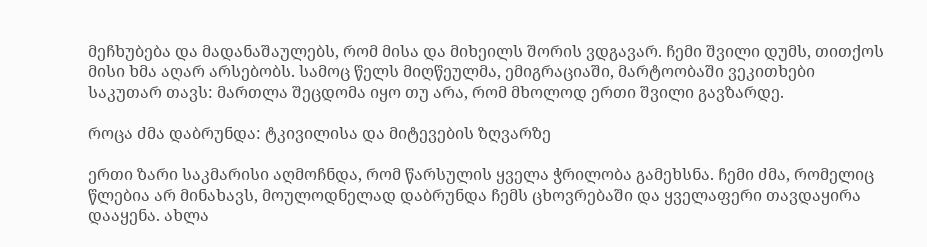მეჩხუბება და მადანაშაულებს, რომ მისა და მიხეილს შორის ვდგავარ. ჩემი შვილი დუმს, თითქოს მისი ხმა აღარ არსებობს. სამოც წელს მიღწეულმა, ემიგრაციაში, მარტოობაში ვეკითხები საკუთარ თავს: მართლა შეცდომა იყო თუ არა, რომ მხოლოდ ერთი შვილი გავზარდე.

როცა ძმა დაბრუნდა: ტკივილისა და მიტევების ზღვარზე

ერთი ზარი საკმარისი აღმოჩნდა, რომ წარსულის ყველა ჭრილობა გამეხსნა. ჩემი ძმა, რომელიც წლებია არ მინახავს, მოულოდნელად დაბრუნდა ჩემს ცხოვრებაში და ყველაფერი თავდაყირა დააყენა. ახლა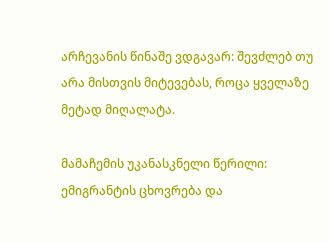არჩევანის წინაშე ვდგავარ: შევძლებ თუ არა მისთვის მიტევებას, როცა ყველაზე მეტად მიღალატა.

მამაჩემის უკანასკნელი წერილი: ემიგრანტის ცხოვრება და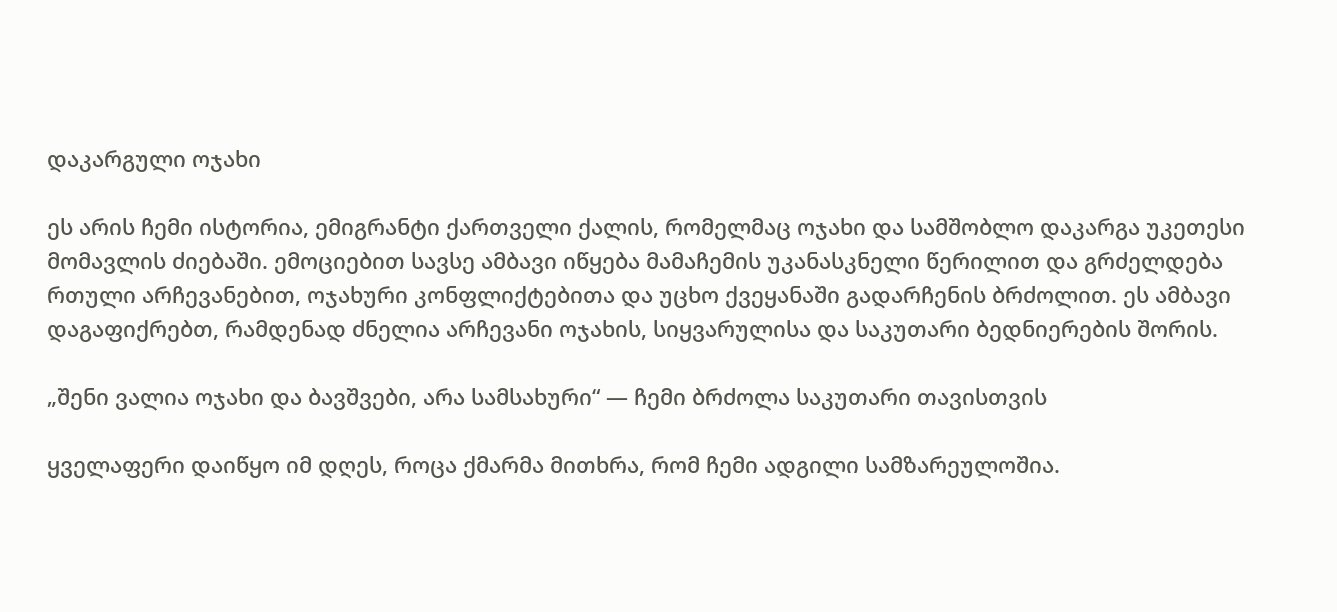დაკარგული ოჯახი

ეს არის ჩემი ისტორია, ემიგრანტი ქართველი ქალის, რომელმაც ოჯახი და სამშობლო დაკარგა უკეთესი მომავლის ძიებაში. ემოციებით სავსე ამბავი იწყება მამაჩემის უკანასკნელი წერილით და გრძელდება რთული არჩევანებით, ოჯახური კონფლიქტებითა და უცხო ქვეყანაში გადარჩენის ბრძოლით. ეს ამბავი დაგაფიქრებთ, რამდენად ძნელია არჩევანი ოჯახის, სიყვარულისა და საკუთარი ბედნიერების შორის.

„შენი ვალია ოჯახი და ბავშვები, არა სამსახური“ — ჩემი ბრძოლა საკუთარი თავისთვის

ყველაფერი დაიწყო იმ დღეს, როცა ქმარმა მითხრა, რომ ჩემი ადგილი სამზარეულოშია.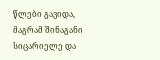წლები გავიდა, მაგრამ შინაგანი სიცარიელე და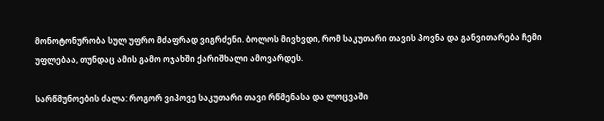მონოტონურობა სულ უფრო მძაფრად ვიგრძენი. ბოლოს მივხვდი, რომ საკუთარი თავის პოვნა და განვითარება ჩემი უფლებაა, თუნდაც ამის გამო ოჯახში ქარიშხალი ამოვარდეს.

სარწმუნოების ძალა: როგორ ვიპოვე საკუთარი თავი რწმენასა და ლოცვაში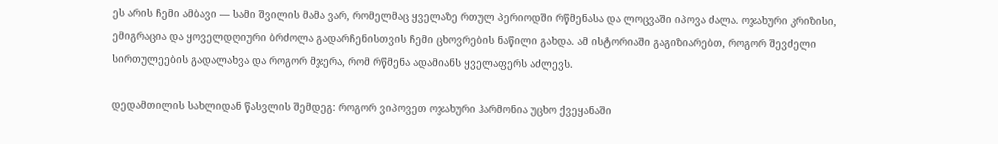ეს არის ჩემი ამბავი — სამი შვილის მამა ვარ, რომელმაც ყველაზე რთულ პერიოდში რწმენასა და ლოცვაში იპოვა ძალა. ოჯახური კრიზისი, ემიგრაცია და ყოველდღიური ბრძოლა გადარჩენისთვის ჩემი ცხოვრების ნაწილი გახდა. ამ ისტორიაში გაგიზიარებთ, როგორ შევძელი სირთულეების გადალახვა და როგორ მჯერა, რომ რწმენა ადამიანს ყველაფერს აძლევს.

დედამთილის სახლიდან წასვლის შემდეგ: როგორ ვიპოვეთ ოჯახური ჰარმონია უცხო ქვეყანაში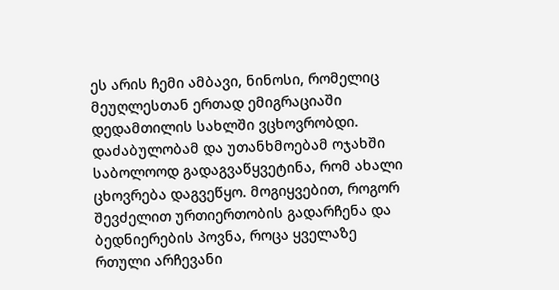ეს არის ჩემი ამბავი, ნინოსი, რომელიც მეუღლესთან ერთად ემიგრაციაში დედამთილის სახლში ვცხოვრობდი. დაძაბულობამ და უთანხმოებამ ოჯახში საბოლოოდ გადაგვაწყვეტინა, რომ ახალი ცხოვრება დაგვეწყო. მოგიყვებით, როგორ შევძელით ურთიერთობის გადარჩენა და ბედნიერების პოვნა, როცა ყველაზე რთული არჩევანი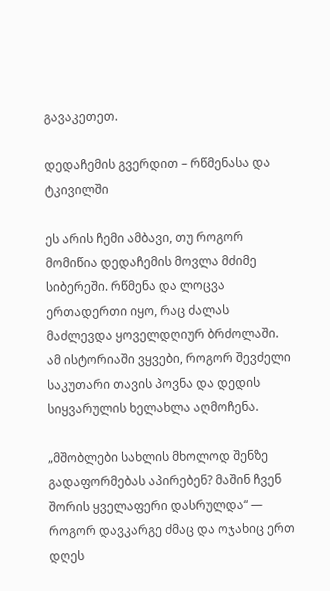გავაკეთეთ.

დედაჩემის გვერდით – რწმენასა და ტკივილში

ეს არის ჩემი ამბავი, თუ როგორ მომიწია დედაჩემის მოვლა მძიმე სიბერეში. რწმენა და ლოცვა ერთადერთი იყო, რაც ძალას მაძლევდა ყოველდღიურ ბრძოლაში. ამ ისტორიაში ვყვები, როგორ შევძელი საკუთარი თავის პოვნა და დედის სიყვარულის ხელახლა აღმოჩენა.

„მშობლები სახლის მხოლოდ შენზე გადაფორმებას აპირებენ? მაშინ ჩვენ შორის ყველაფერი დასრულდა“ — როგორ დავკარგე ძმაც და ოჯახიც ერთ დღეს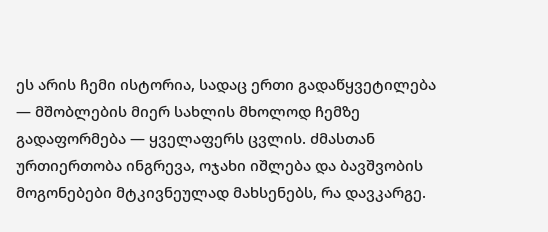ეს არის ჩემი ისტორია, სადაც ერთი გადაწყვეტილება — მშობლების მიერ სახლის მხოლოდ ჩემზე გადაფორმება — ყველაფერს ცვლის. ძმასთან ურთიერთობა ინგრევა, ოჯახი იშლება და ბავშვობის მოგონებები მტკივნეულად მახსენებს, რა დავკარგე.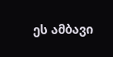ეს ამბავი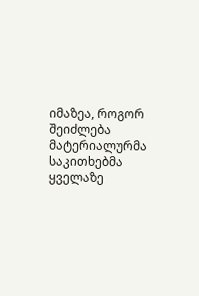იმაზეა, როგორ შეიძლება მატერიალურმა საკითხებმა ყველაზე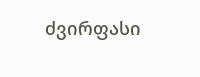ძვირფასი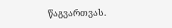წაგვართვას.